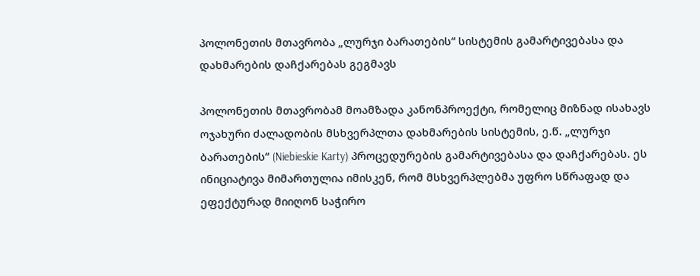პოლონეთის მთავრობა „ლურჯი ბარათების“ სისტემის გამარტივებასა და დახმარების დაჩქარებას გეგმავს

პოლონეთის მთავრობამ მოამზადა კანონპროექტი, რომელიც მიზნად ისახავს ოჯახური ძალადობის მსხვერპლთა დახმარების სისტემის, ე.წ. „ლურჯი ბარათების“ (Niebieskie Karty) პროცედურების გამარტივებასა და დაჩქარებას. ეს ინიციატივა მიმართულია იმისკენ, რომ მსხვერპლებმა უფრო სწრაფად და ეფექტურად მიიღონ საჭირო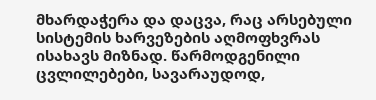მხარდაჭერა და დაცვა, რაც არსებული სისტემის ხარვეზების აღმოფხვრას ისახავს მიზნად. წარმოდგენილი ცვლილებები, სავარაუდოდ,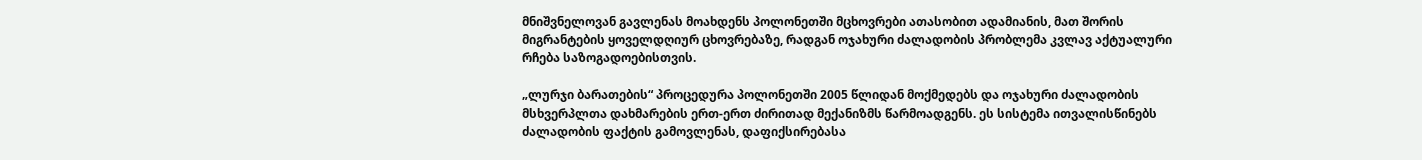მნიშვნელოვან გავლენას მოახდენს პოლონეთში მცხოვრები ათასობით ადამიანის, მათ შორის მიგრანტების ყოველდღიურ ცხოვრებაზე, რადგან ოჯახური ძალადობის პრობლემა კვლავ აქტუალური რჩება საზოგადოებისთვის.

„ლურჯი ბარათების“ პროცედურა პოლონეთში 2005 წლიდან მოქმედებს და ოჯახური ძალადობის მსხვერპლთა დახმარების ერთ-ერთ ძირითად მექანიზმს წარმოადგენს. ეს სისტემა ითვალისწინებს ძალადობის ფაქტის გამოვლენას, დაფიქსირებასა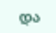და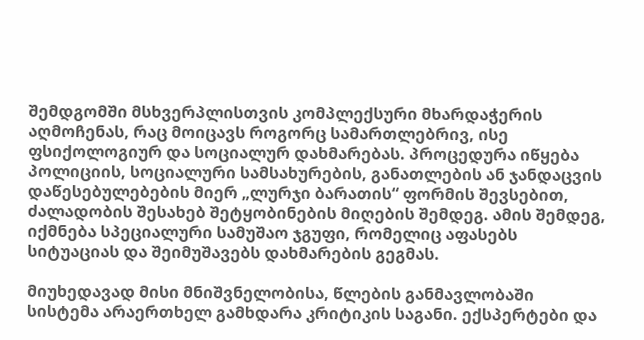შემდგომში მსხვერპლისთვის კომპლექსური მხარდაჭერის აღმოჩენას, რაც მოიცავს როგორც სამართლებრივ, ისე ფსიქოლოგიურ და სოციალურ დახმარებას. პროცედურა იწყება პოლიციის, სოციალური სამსახურების, განათლების ან ჯანდაცვის დაწესებულებების მიერ „ლურჯი ბარათის“ ფორმის შევსებით, ძალადობის შესახებ შეტყობინების მიღების შემდეგ. ამის შემდეგ, იქმნება სპეციალური სამუშაო ჯგუფი, რომელიც აფასებს სიტუაციას და შეიმუშავებს დახმარების გეგმას.

მიუხედავად მისი მნიშვნელობისა, წლების განმავლობაში სისტემა არაერთხელ გამხდარა კრიტიკის საგანი. ექსპერტები და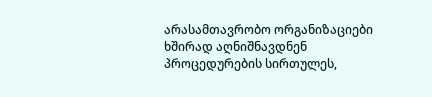არასამთავრობო ორგანიზაციები ხშირად აღნიშნავდნენ პროცედურების სირთულეს,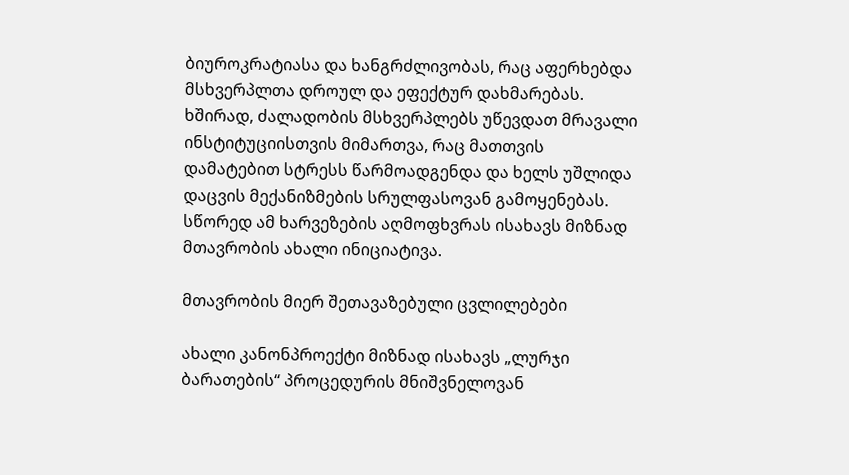ბიუროკრატიასა და ხანგრძლივობას, რაც აფერხებდა მსხვერპლთა დროულ და ეფექტურ დახმარებას. ხშირად, ძალადობის მსხვერპლებს უწევდათ მრავალი ინსტიტუციისთვის მიმართვა, რაც მათთვის დამატებით სტრესს წარმოადგენდა და ხელს უშლიდა დაცვის მექანიზმების სრულფასოვან გამოყენებას. სწორედ ამ ხარვეზების აღმოფხვრას ისახავს მიზნად მთავრობის ახალი ინიციატივა.

მთავრობის მიერ შეთავაზებული ცვლილებები

ახალი კანონპროექტი მიზნად ისახავს „ლურჯი ბარათების“ პროცედურის მნიშვნელოვან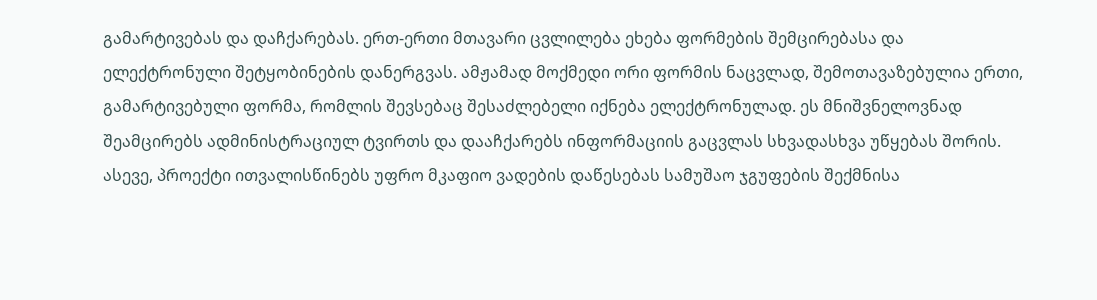გამარტივებას და დაჩქარებას. ერთ-ერთი მთავარი ცვლილება ეხება ფორმების შემცირებასა და ელექტრონული შეტყობინების დანერგვას. ამჟამად მოქმედი ორი ფორმის ნაცვლად, შემოთავაზებულია ერთი, გამარტივებული ფორმა, რომლის შევსებაც შესაძლებელი იქნება ელექტრონულად. ეს მნიშვნელოვნად შეამცირებს ადმინისტრაციულ ტვირთს და დააჩქარებს ინფორმაციის გაცვლას სხვადასხვა უწყებას შორის. ასევე, პროექტი ითვალისწინებს უფრო მკაფიო ვადების დაწესებას სამუშაო ჯგუფების შექმნისა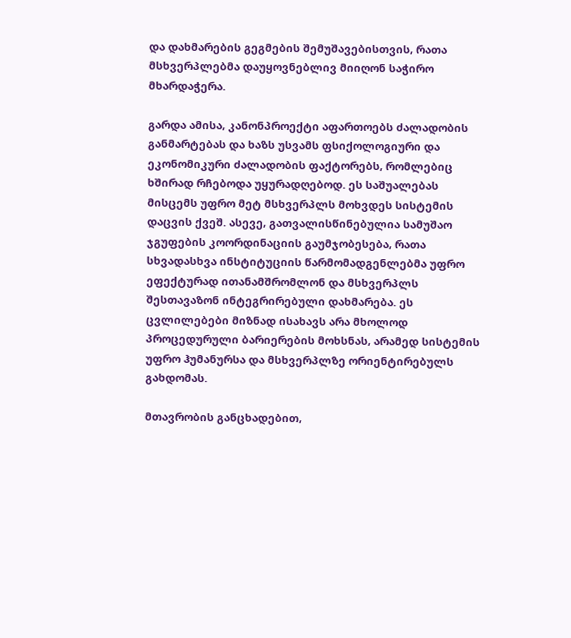და დახმარების გეგმების შემუშავებისთვის, რათა მსხვერპლებმა დაუყოვნებლივ მიიღონ საჭირო მხარდაჭერა.

გარდა ამისა, კანონპროექტი აფართოებს ძალადობის განმარტებას და ხაზს უსვამს ფსიქოლოგიური და ეკონომიკური ძალადობის ფაქტორებს, რომლებიც ხშირად რჩებოდა უყურადღებოდ. ეს საშუალებას მისცემს უფრო მეტ მსხვერპლს მოხვდეს სისტემის დაცვის ქვეშ. ასევე, გათვალისწინებულია სამუშაო ჯგუფების კოორდინაციის გაუმჯობესება, რათა სხვადასხვა ინსტიტუციის წარმომადგენლებმა უფრო ეფექტურად ითანამშრომლონ და მსხვერპლს შესთავაზონ ინტეგრირებული დახმარება. ეს ცვლილებები მიზნად ისახავს არა მხოლოდ პროცედურული ბარიერების მოხსნას, არამედ სისტემის უფრო ჰუმანურსა და მსხვერპლზე ორიენტირებულს გახდომას.

მთავრობის განცხადებით,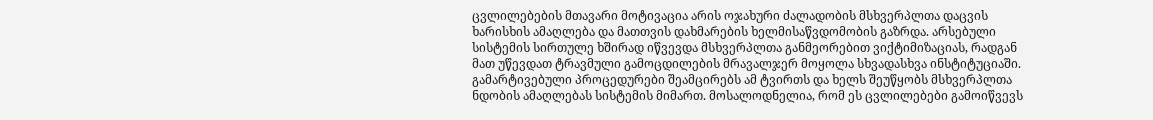ცვლილებების მთავარი მოტივაცია არის ოჯახური ძალადობის მსხვერპლთა დაცვის ხარისხის ამაღლება და მათთვის დახმარების ხელმისაწვდომობის გაზრდა. არსებული სისტემის სირთულე ხშირად იწვევდა მსხვერპლთა განმეორებით ვიქტიმიზაციას, რადგან მათ უწევდათ ტრავმული გამოცდილების მრავალჯერ მოყოლა სხვადასხვა ინსტიტუციაში. გამარტივებული პროცედურები შეამცირებს ამ ტვირთს და ხელს შეუწყობს მსხვერპლთა ნდობის ამაღლებას სისტემის მიმართ. მოსალოდნელია, რომ ეს ცვლილებები გამოიწვევს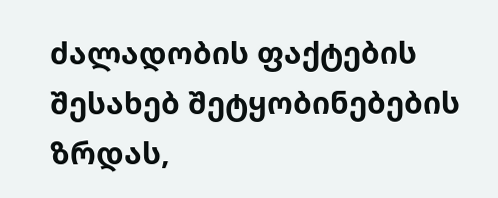ძალადობის ფაქტების შესახებ შეტყობინებების ზრდას,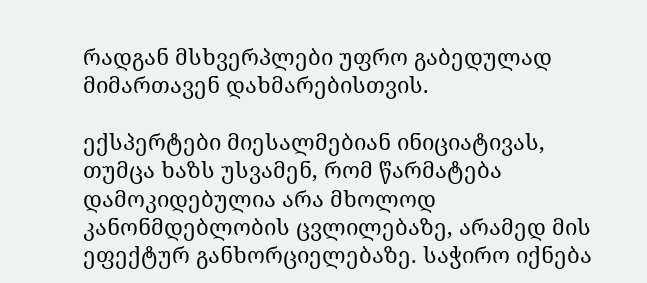რადგან მსხვერპლები უფრო გაბედულად მიმართავენ დახმარებისთვის.

ექსპერტები მიესალმებიან ინიციატივას, თუმცა ხაზს უსვამენ, რომ წარმატება დამოკიდებულია არა მხოლოდ კანონმდებლობის ცვლილებაზე, არამედ მის ეფექტურ განხორციელებაზე. საჭირო იქნება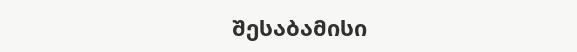შესაბამისი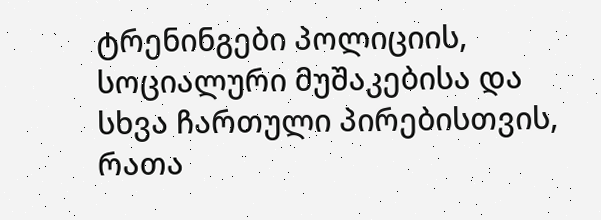ტრენინგები პოლიციის, სოციალური მუშაკებისა და სხვა ჩართული პირებისთვის, რათა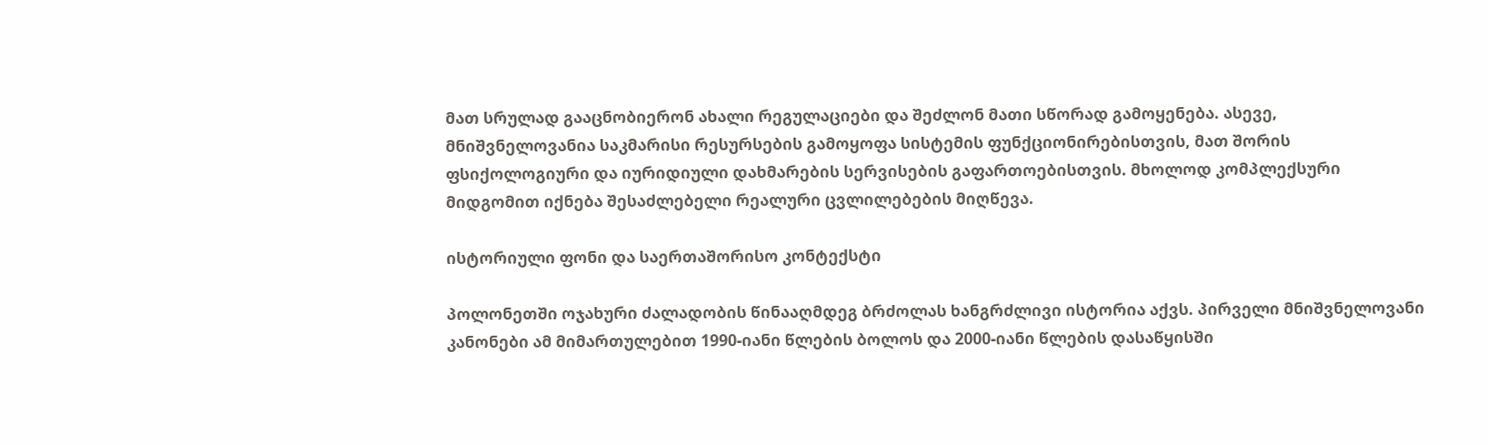მათ სრულად გააცნობიერონ ახალი რეგულაციები და შეძლონ მათი სწორად გამოყენება. ასევე, მნიშვნელოვანია საკმარისი რესურსების გამოყოფა სისტემის ფუნქციონირებისთვის, მათ შორის ფსიქოლოგიური და იურიდიული დახმარების სერვისების გაფართოებისთვის. მხოლოდ კომპლექსური მიდგომით იქნება შესაძლებელი რეალური ცვლილებების მიღწევა.

ისტორიული ფონი და საერთაშორისო კონტექსტი

პოლონეთში ოჯახური ძალადობის წინააღმდეგ ბრძოლას ხანგრძლივი ისტორია აქვს. პირველი მნიშვნელოვანი კანონები ამ მიმართულებით 1990-იანი წლების ბოლოს და 2000-იანი წლების დასაწყისში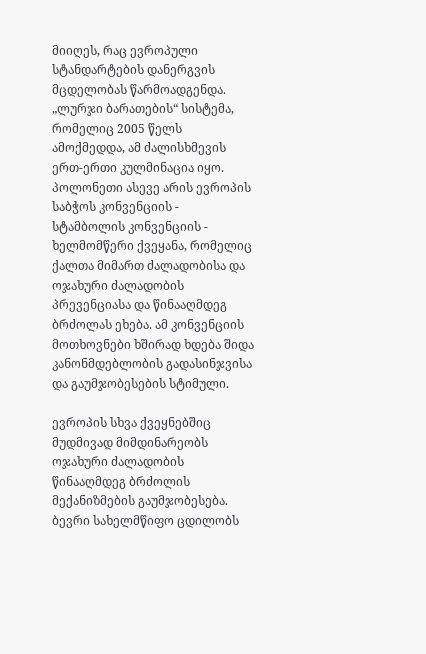მიიღეს, რაც ევროპული სტანდარტების დანერგვის მცდელობას წარმოადგენდა. „ლურჯი ბარათების“ სისტემა, რომელიც 2005 წელს ამოქმედდა, ამ ძალისხმევის ერთ-ერთი კულმინაცია იყო. პოლონეთი ასევე არის ევროპის საბჭოს კონვენციის - სტამბოლის კონვენციის - ხელმომწერი ქვეყანა, რომელიც ქალთა მიმართ ძალადობისა და ოჯახური ძალადობის პრევენციასა და წინააღმდეგ ბრძოლას ეხება. ამ კონვენციის მოთხოვნები ხშირად ხდება შიდა კანონმდებლობის გადასინჯვისა და გაუმჯობესების სტიმული.

ევროპის სხვა ქვეყნებშიც მუდმივად მიმდინარეობს ოჯახური ძალადობის წინააღმდეგ ბრძოლის მექანიზმების გაუმჯობესება. ბევრი სახელმწიფო ცდილობს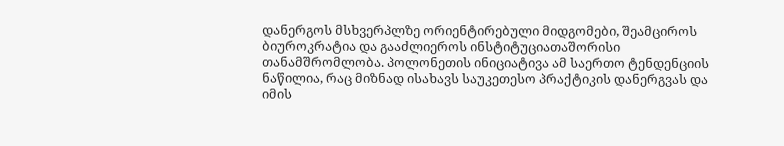დანერგოს მსხვერპლზე ორიენტირებული მიდგომები, შეამციროს ბიუროკრატია და გააძლიეროს ინსტიტუციათაშორისი თანამშრომლობა. პოლონეთის ინიციატივა ამ საერთო ტენდენციის ნაწილია, რაც მიზნად ისახავს საუკეთესო პრაქტიკის დანერგვას და იმის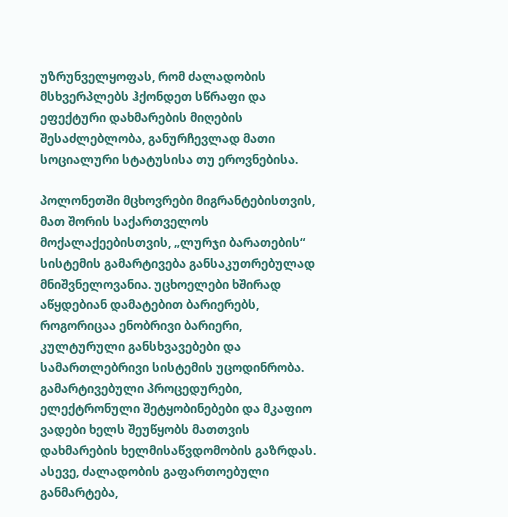უზრუნველყოფას, რომ ძალადობის მსხვერპლებს ჰქონდეთ სწრაფი და ეფექტური დახმარების მიღების შესაძლებლობა, განურჩევლად მათი სოციალური სტატუსისა თუ ეროვნებისა.

პოლონეთში მცხოვრები მიგრანტებისთვის, მათ შორის საქართველოს მოქალაქეებისთვის, „ლურჯი ბარათების“ სისტემის გამარტივება განსაკუთრებულად მნიშვნელოვანია. უცხოელები ხშირად აწყდებიან დამატებით ბარიერებს, როგორიცაა ენობრივი ბარიერი, კულტურული განსხვავებები და სამართლებრივი სისტემის უცოდინრობა. გამარტივებული პროცედურები, ელექტრონული შეტყობინებები და მკაფიო ვადები ხელს შეუწყობს მათთვის დახმარების ხელმისაწვდომობის გაზრდას. ასევე, ძალადობის გაფართოებული განმარტება,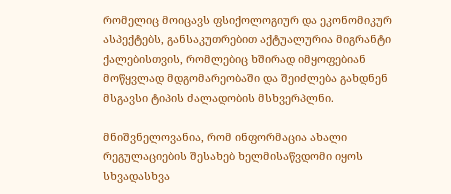რომელიც მოიცავს ფსიქოლოგიურ და ეკონომიკურ ასპექტებს, განსაკუთრებით აქტუალურია მიგრანტი ქალებისთვის, რომლებიც ხშირად იმყოფებიან მოწყვლად მდგომარეობაში და შეიძლება გახდნენ მსგავსი ტიპის ძალადობის მსხვერპლნი.

მნიშვნელოვანია, რომ ინფორმაცია ახალი რეგულაციების შესახებ ხელმისაწვდომი იყოს სხვადასხვა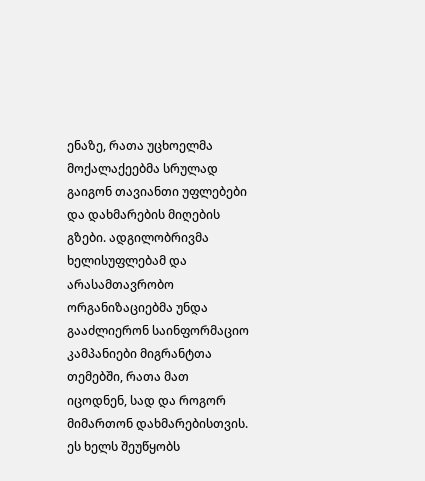ენაზე, რათა უცხოელმა მოქალაქეებმა სრულად გაიგონ თავიანთი უფლებები და დახმარების მიღების გზები. ადგილობრივმა ხელისუფლებამ და არასამთავრობო ორგანიზაციებმა უნდა გააძლიერონ საინფორმაციო კამპანიები მიგრანტთა თემებში, რათა მათ იცოდნენ, სად და როგორ მიმართონ დახმარებისთვის. ეს ხელს შეუწყობს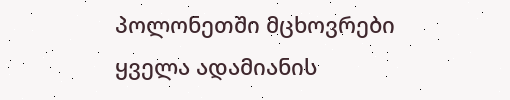პოლონეთში მცხოვრები ყველა ადამიანის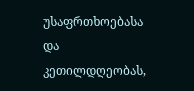უსაფრთხოებასა და კეთილდღეობას,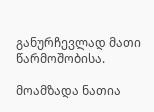განურჩევლად მათი წარმოშობისა.

მოამზადა ნათია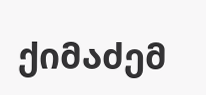ქიმაძემ